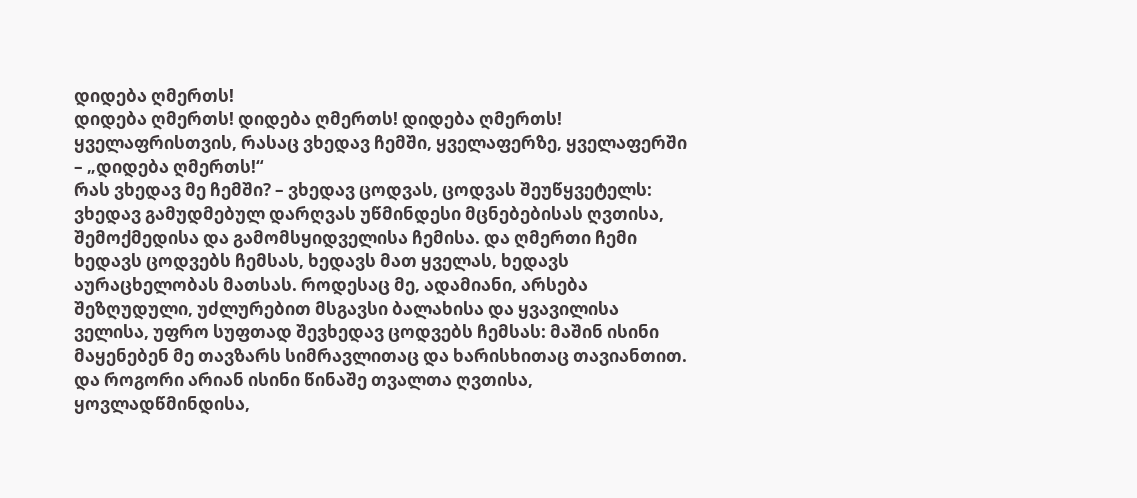დიდება ღმერთს!
დიდება ღმერთს! დიდება ღმერთს! დიდება ღმერთს! ყველაფრისთვის, რასაც ვხედავ ჩემში, ყველაფერზე, ყველაფერში – „დიდება ღმერთს!“
რას ვხედავ მე ჩემში? – ვხედავ ცოდვას, ცოდვას შეუწყვეტელს: ვხედავ გამუდმებულ დარღვას უწმინდესი მცნებებისას ღვთისა, შემოქმედისა და გამომსყიდველისა ჩემისა. და ღმერთი ჩემი ხედავს ცოდვებს ჩემსას, ხედავს მათ ყველას, ხედავს აურაცხელობას მათსას. როდესაც მე, ადამიანი, არსება შეზღუდული, უძლურებით მსგავსი ბალახისა და ყვავილისა ველისა, უფრო სუფთად შევხედავ ცოდვებს ჩემსას: მაშინ ისინი მაყენებენ მე თავზარს სიმრავლითაც და ხარისხითაც თავიანთით. და როგორი არიან ისინი წინაშე თვალთა ღვთისა, ყოვლადწმინდისა,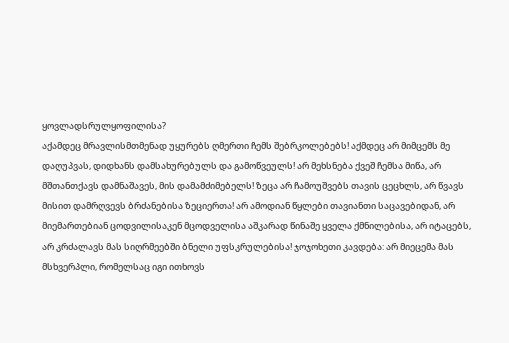ყოვლადსრულყოფილისა?
აქამდეც მრავლისმთმენად უყურებს ღმერთი ჩემს შებრკოლებებს! აქმდეც არ მიმცემს მე დაღუპვას, დიდხანს დამსახურებულს და გამოწვეულს! არ მეხსნება ქვეშ ჩემსა მიწა, არ მშთანთქავს დამნაშავეს, მის დამამძიმებელს! ზეცა არ ჩამოუშვებს თავის ცეცხლს, არ წვავს მისით დამრღვევს ბრძანებისა ზეციერთა! არ ამოდიან წყლები თავიანთი საცავებიდან, არ მიემართებიან ცოდვილისაკენ მცოდველისა აშკარად წინაშე ყველა ქმნილებისა, არ იტაცებს, არ კრძალავს მას სიღრმეებში ბნელი უფსკრულებისა! ჯოჯოხეთი კავდება: არ მიეცემა მას მსხვერპლი, რომელსაც იგი ითხოვს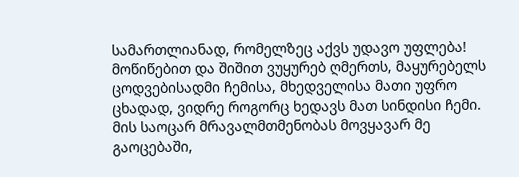სამართლიანად, რომელზეც აქვს უდავო უფლება!
მოწიწებით და შიშით ვუყურებ ღმერთს, მაყურებელს ცოდვებისადმი ჩემისა, მხედველისა მათი უფრო ცხადად, ვიდრე როგორც ხედავს მათ სინდისი ჩემი. მის საოცარ მრავალმთმენობას მოვყავარ მე გაოცებაში,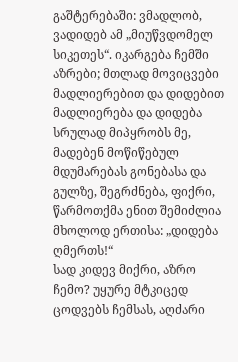გაშტერებაში: ვმადლობ, ვადიდებ ამ „მიუწვდომელ სიკეთეს“. იკარგება ჩემში აზრები; მთლად მოვიცვები მადლიერებით და დიდებით მადლიერება და დიდება სრულად მიპყრობს მე, მადებენ მოწიწებულ მდუმარებას გონებასა და გულზე, შეგრძნება, ფიქრი, წარმოთქმა ენით შემიძლია მხოლოდ ერთისა: „დიდება ღმერთს!“
სად კიდევ მიქრი, აზრო ჩემო? უყურე მტკიცედ ცოდვებს ჩემსას, აღძარი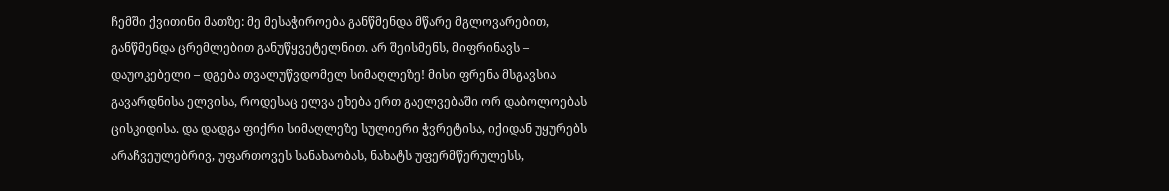ჩემში ქვითინი მათზე: მე მესაჭიროება განწმენდა მწარე მგლოვარებით, განწმენდა ცრემლებით განუწყვეტელნით. არ შეისმენს, მიფრინავს – დაუოკებელი – დგება თვალუწვდომელ სიმაღლეზე! მისი ფრენა მსგავსია გავარდნისა ელვისა, როდესაც ელვა ეხება ერთ გაელვებაში ორ დაბოლოებას ცისკიდისა. და დადგა ფიქრი სიმაღლეზე სულიერი ჭვრეტისა, იქიდან უყურებს არაჩვეულებრივ, უფართოვეს სანახაობას, ნახატს უფერმწერულესს,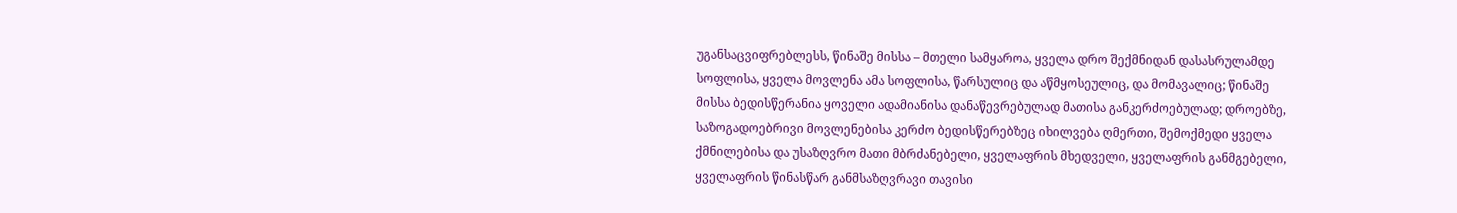უგანსაცვიფრებლესს, წინაშე მისსა – მთელი სამყაროა, ყველა დრო შექმნიდან დასასრულამდე სოფლისა, ყველა მოვლენა ამა სოფლისა, წარსულიც და აწმყოსეულიც, და მომავალიც; წინაშე მისსა ბედისწერანია ყოველი ადამიანისა დანაწევრებულად მათისა განკერძოებულად; დროებზე, საზოგადოებრივი მოვლენებისა კერძო ბედისწერებზეც იხილვება ღმერთი, შემოქმედი ყველა ქმნილებისა და უსაზღვრო მათი მბრძანებელი, ყველაფრის მხედველი, ყველაფრის განმგებელი, ყველაფრის წინასწარ განმსაზღვრავი თავისი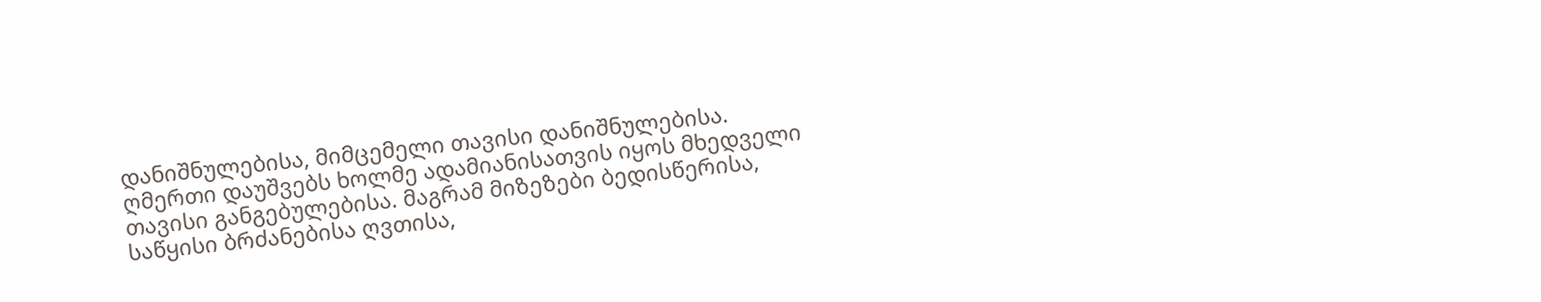დანიშნულებისა, მიმცემელი თავისი დანიშნულებისა.
ღმერთი დაუშვებს ხოლმე ადამიანისათვის იყოს მხედველი თავისი განგებულებისა. მაგრამ მიზეზები ბედისწერისა, საწყისი ბრძანებისა ღვთისა,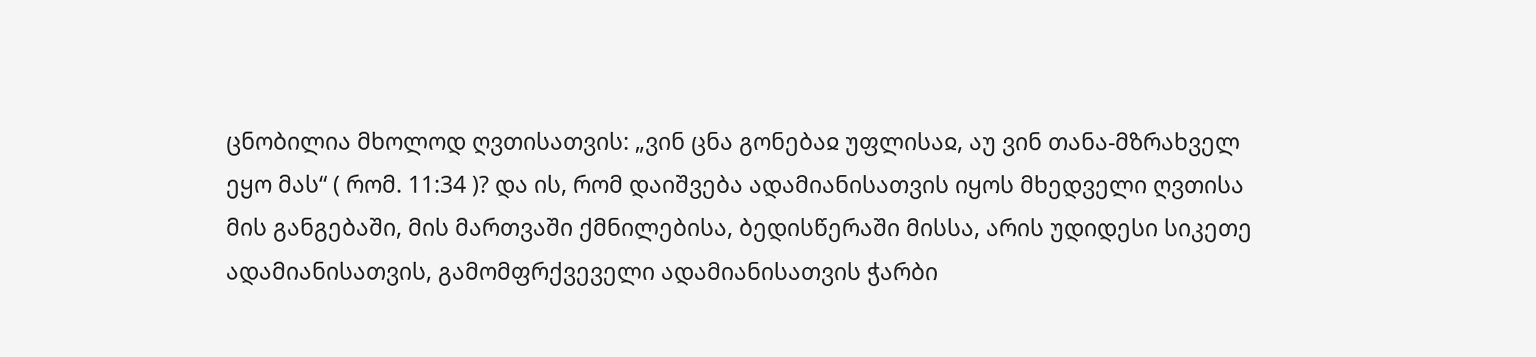ცნობილია მხოლოდ ღვთისათვის: „ვინ ცნა გონებაჲ უფლისაჲ, აუ ვინ თანა-მზრახველ ეყო მას“ ( რომ. 11:34 )? და ის, რომ დაიშვება ადამიანისათვის იყოს მხედველი ღვთისა მის განგებაში, მის მართვაში ქმნილებისა, ბედისწერაში მისსა, არის უდიდესი სიკეთე ადამიანისათვის, გამომფრქვეველი ადამიანისათვის ჭარბი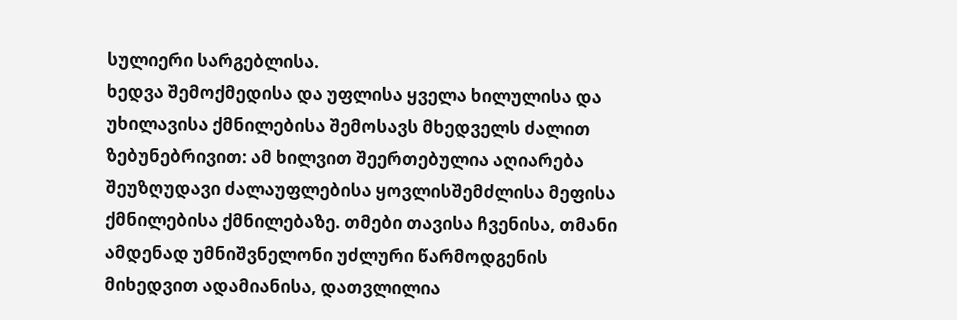სულიერი სარგებლისა.
ხედვა შემოქმედისა და უფლისა ყველა ხილულისა და უხილავისა ქმნილებისა შემოსავს მხედველს ძალით ზებუნებრივით: ამ ხილვით შეერთებულია აღიარება შეუზღუდავი ძალაუფლებისა ყოვლისშემძლისა მეფისა ქმნილებისა ქმნილებაზე. თმები თავისა ჩვენისა, თმანი ამდენად უმნიშვნელონი უძლური წარმოდგენის მიხედვით ადამიანისა, დათვლილია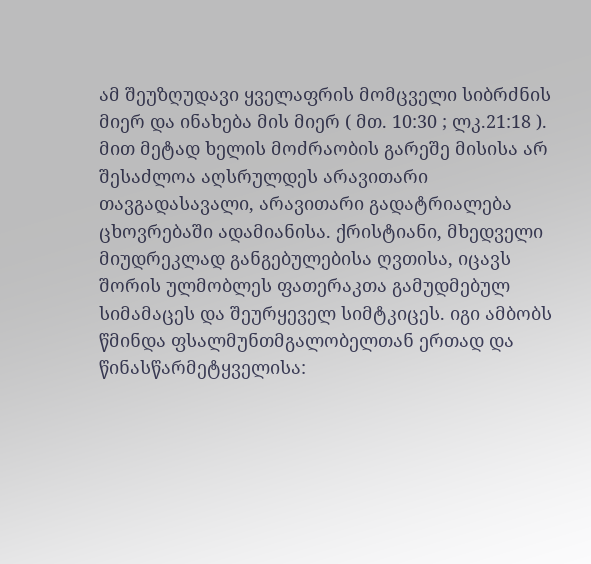ამ შეუზღუდავი ყველაფრის მომცველი სიბრძნის მიერ და ინახება მის მიერ ( მთ. 10:30 ; ლკ.21:18 ). მით მეტად ხელის მოძრაობის გარეშე მისისა არ შესაძლოა აღსრულდეს არავითარი თავგადასავალი, არავითარი გადატრიალება ცხოვრებაში ადამიანისა. ქრისტიანი, მხედველი მიუდრეკლად განგებულებისა ღვთისა, იცავს შორის ულმობლეს ფათერაკთა გამუდმებულ სიმამაცეს და შეურყეველ სიმტკიცეს. იგი ამბობს წმინდა ფსალმუნთმგალობელთან ერთად და წინასწარმეტყველისა: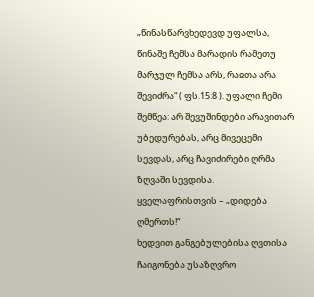„წინასწარვხედევდ უფალსა, წინაშე ჩემსა მარადის რამეთუ მარჯულ ჩემსა არს, რაჲთა არა შევიძრა“ ( ფს.15:8 ). უფალი ჩემი შემწეა: არ შევუშინდები არავითარ უბედურებას, არც მივეცემი სევდას, არც ჩავიძირები ღრმა ზღვაში სევდისა. ყველაფრისთვის – „დიდება ღმერთს!“
ხედვით განგებულებისა ღვთისა ჩაიგონება უსაზღვრო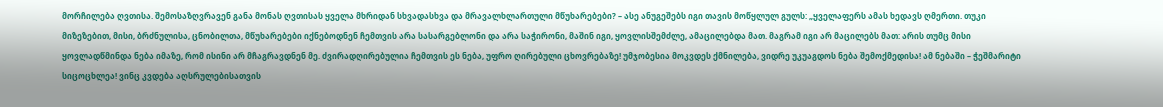მორჩილება ღვთისა. შემოსაზღვრავენ განა მონას ღვთისას ყველა მხრიდან სხვადასხვა და მრავალხლართული მწუხარებები? – ასე ანუგეშებს იგი თავის მოწყლულ გულს: „ყველაფერს ამას ხედავს ღმერთი. თუკი მიზეზებით, მისი, ბრძნულისა, ცნობილთა, მწუხარებები იქნებოდნენ ჩემთვის არა სასარგებლონი და არა საჭირონი, მაშინ იგი, ყოვლისშემძლე, ამაცილებდა მათ. მაგრამ იგი არ მაცილებს მათ: არის თუმც მისი ყოვლადწმინდა ნება იმაზე, რომ ისინი არ მჩაგრავდნენ მე. ძვირადღირებულია ჩემთვის ეს ნება, უფრო ღირებული ცხოვრებაზე! უმჯობესია მოკვდეს ქმნილება, ვიდრე უკუაგდოს ნება შემოქმედისა! ამ ნებაში – ჭეშმარიტი სიცოცხლეა! ვინც კვდება აღსრულებისათვის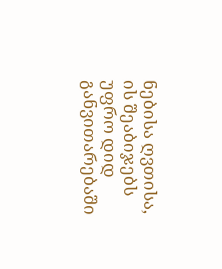ნებისა ღვთისა, ის შეაბიჯებს უფრო დიდ განვითარებაში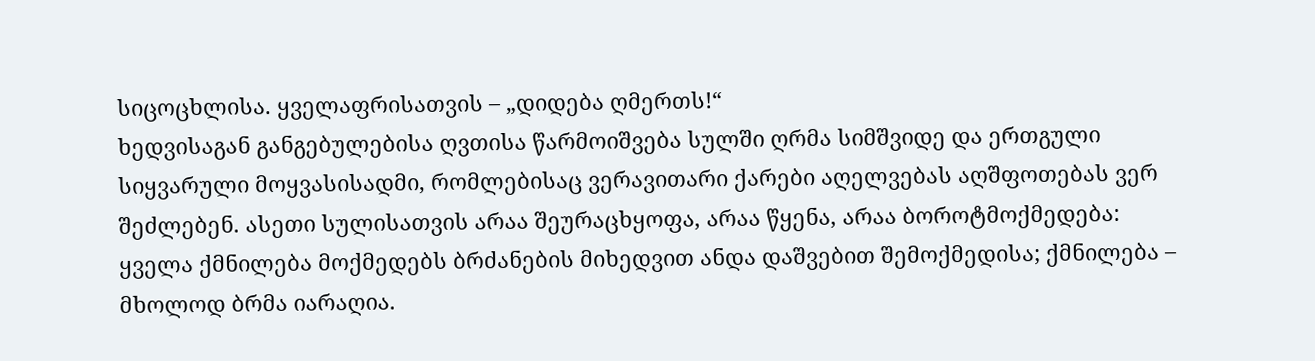სიცოცხლისა. ყველაფრისათვის – „დიდება ღმერთს!“
ხედვისაგან განგებულებისა ღვთისა წარმოიშვება სულში ღრმა სიმშვიდე და ერთგული სიყვარული მოყვასისადმი, რომლებისაც ვერავითარი ქარები აღელვებას აღშფოთებას ვერ შეძლებენ. ასეთი სულისათვის არაა შეურაცხყოფა, არაა წყენა, არაა ბოროტმოქმედება: ყველა ქმნილება მოქმედებს ბრძანების მიხედვით ანდა დაშვებით შემოქმედისა; ქმნილება – მხოლოდ ბრმა იარაღია.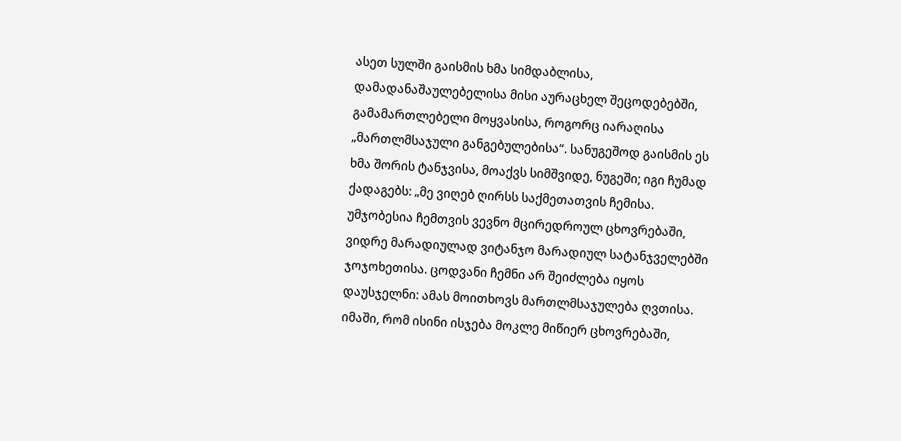ასეთ სულში გაისმის ხმა სიმდაბლისა, დამადანაშაულებელისა მისი აურაცხელ შეცოდებებში, გამამართლებელი მოყვასისა, როგორც იარაღისა „მართლმსაჯული განგებულებისა“. სანუგეშოდ გაისმის ეს ხმა შორის ტანჯვისა, მოაქვს სიმშვიდე, ნუგეში; იგი ჩუმად ქადაგებს: „მე ვიღებ ღირსს საქმეთათვის ჩემისა. უმჯობესია ჩემთვის ვევნო მცირედროულ ცხოვრებაში, ვიდრე მარადიულად ვიტანჯო მარადიულ სატანჯველებში ჯოჯოხეთისა. ცოდვანი ჩემნი არ შეიძლება იყოს დაუსჯელნი: ამას მოითხოვს მართლმსაჯულება ღვთისა. იმაში, რომ ისინი ისჯება მოკლე მიწიერ ცხოვრებაში,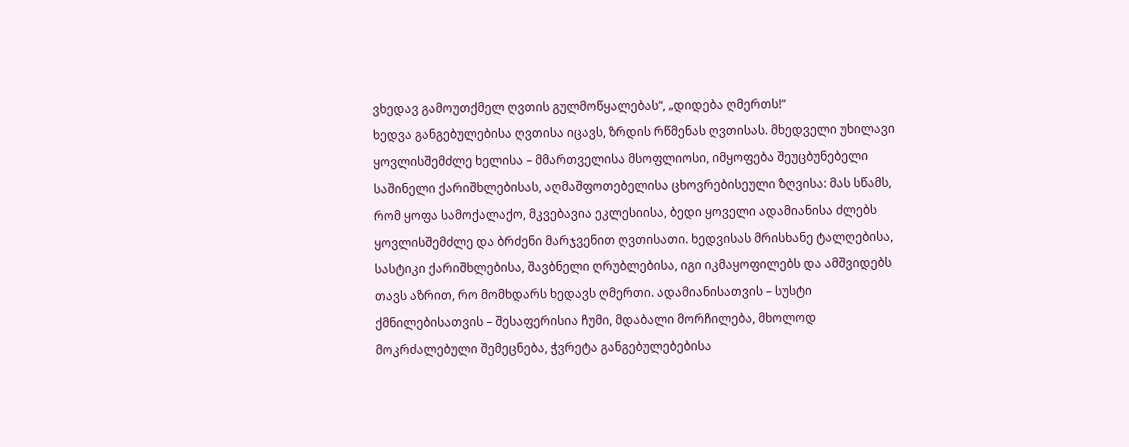ვხედავ გამოუთქმელ ღვთის გულმოწყალებას“, „დიდება ღმერთს!“
ხედვა განგებულებისა ღვთისა იცავს, ზრდის რწმენას ღვთისას. მხედველი უხილავი ყოვლისშემძლე ხელისა – მმართველისა მსოფლიოსი, იმყოფება შეუცბუნებელი საშინელი ქარიშხლებისას, აღმაშფოთებელისა ცხოვრებისეული ზღვისა: მას სწამს, რომ ყოფა სამოქალაქო, მკვებავია ეკლესიისა, ბედი ყოველი ადამიანისა ძლებს ყოვლისშემძლე და ბრძენი მარჯვენით ღვთისათი. ხედვისას მრისხანე ტალღებისა, სასტიკი ქარიშხლებისა, შავბნელი ღრუბლებისა, იგი იკმაყოფილებს და ამშვიდებს თავს აზრით, რო მომხდარს ხედავს ღმერთი. ადამიანისათვის – სუსტი ქმნილებისათვის – შესაფერისია ჩუმი, მდაბალი მორჩილება, მხოლოდ მოკრძალებული შემეცნება, ჭვრეტა განგებულებებისა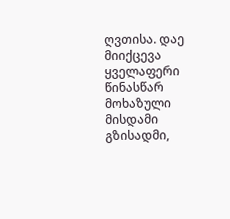ღვთისა. დაე მიიქცევა ყველაფერი წინასწარ მოხაზული მისდამი გზისადმი,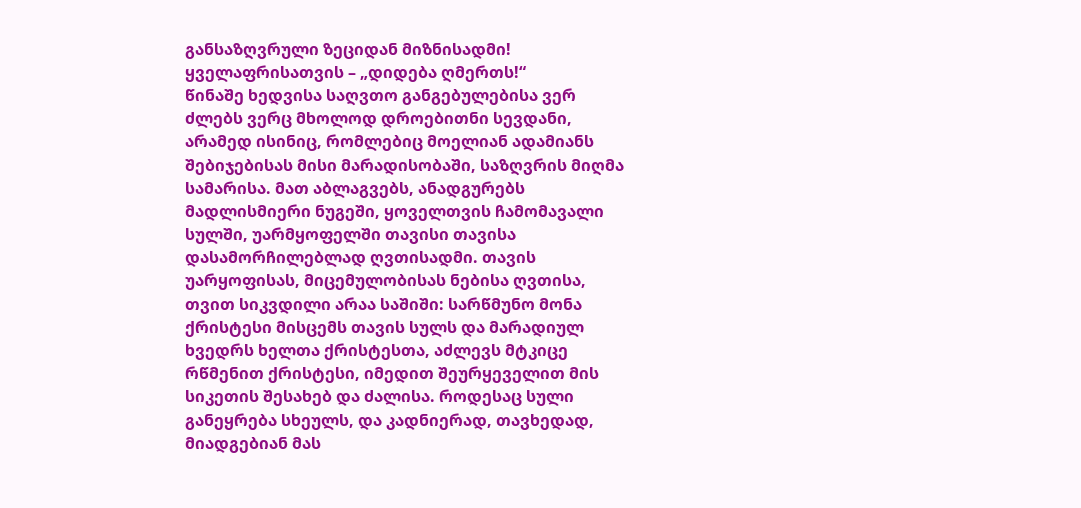განსაზღვრული ზეციდან მიზნისადმი! ყველაფრისათვის – „დიდება ღმერთს!“
წინაშე ხედვისა საღვთო განგებულებისა ვერ ძლებს ვერც მხოლოდ დროებითნი სევდანი, არამედ ისინიც, რომლებიც მოელიან ადამიანს შებიჯებისას მისი მარადისობაში, საზღვრის მიღმა სამარისა. მათ აბლაგვებს, ანადგურებს მადლისმიერი ნუგეში, ყოველთვის ჩამომავალი სულში, უარმყოფელში თავისი თავისა დასამორჩილებლად ღვთისადმი. თავის უარყოფისას, მიცემულობისას ნებისა ღვთისა, თვით სიკვდილი არაა საშიში: სარწმუნო მონა ქრისტესი მისცემს თავის სულს და მარადიულ ხვედრს ხელთა ქრისტესთა, აძლევს მტკიცე რწმენით ქრისტესი, იმედით შეურყეველით მის სიკეთის შესახებ და ძალისა. როდესაც სული განეყრება სხეულს, და კადნიერად, თავხედად, მიადგებიან მას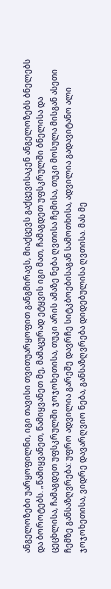ანგელოზები უარყოფილნი, იგი თავისი თვითუარყოფით განგმირავს, მიაქცევს გაქცევისაკენ ანგელოზებს ბნელებს და ბოროტებს. „წამიყვანეთ, წამიყვანეთ მე, მამაცურად ეტყვის იგი მათ, ჩამაგდეთ უფსკრულში ბნელისა და ცეცხლისა, ჩამაგდეთ უფსკრულში ჯოჯოხეთისა, თუკი არის ამაზე ნება ღვთისა ჩემისა, თუკი მოსულა მისგან ასეთი ჩემზე განსაზღვრება: უფრო ადვილია გარეშე დავრჩე სიტკბოებისაგან სამოთხისა, ადვილია გადავიტანო ალი ჯოჯოხეთისა, ვიდრე დავარღვიო ნება, განსაზღვრება დიდებულისა ღვთისა. მას მე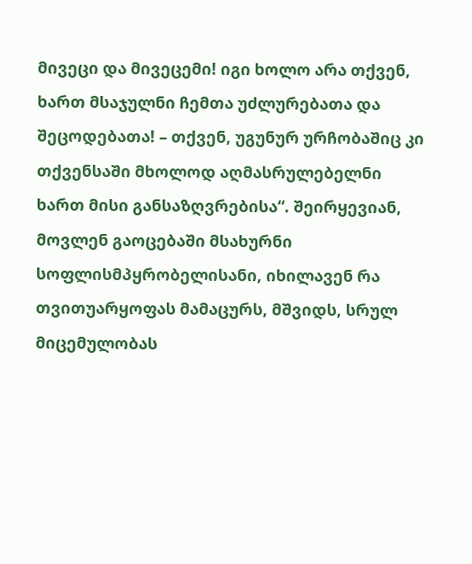მივეცი და მივეცემი! იგი ხოლო არა თქვენ, ხართ მსაჯულნი ჩემთა უძლურებათა და შეცოდებათა! – თქვენ, უგუნურ ურჩობაშიც კი თქვენსაში მხოლოდ აღმასრულებელნი ხართ მისი განსაზღვრებისა“. შეირყევიან, მოვლენ გაოცებაში მსახურნი სოფლისმპყრობელისანი, იხილავენ რა თვითუარყოფას მამაცურს, მშვიდს, სრულ მიცემულობას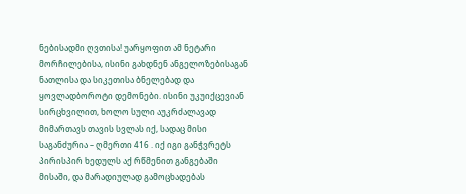ნებისადმი ღვთისა! უარყოფით ამ ნეტარი მორჩილებისა, ისინი გახდნენ ანგელოზებისაგან ნათლისა და სიკეთისა ბნელებად და ყოვლადბოროტი დემონები. ისინი უკუიქცევიან სირცხვილით, ხოლო სული აუკრძალავად მიმართავს თავის სვლას იქ, სადაც მისი საგანძურია – ღმერთი 416 . იქ იგი განჭვრეტს პირისპირ ხედულს აქ რწმენით განგებაში მისაში, და მარადიულად გამოცხადებას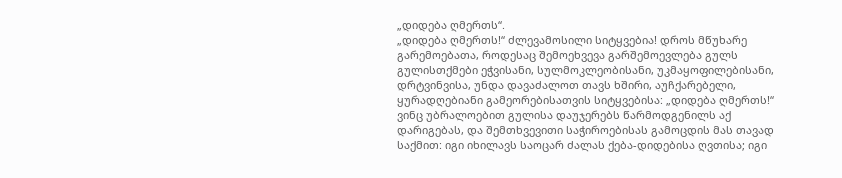„დიდება ღმერთს“.
„დიდება ღმერთს!“ ძლევამოსილი სიტყვებია! დროს მწუხარე გარემოებათა, როდესაც შემოეხვევა გარშემოევლება გულს გულისთქმები ეჭვისანი, სულმოკლეობისანი, უკმაყოფილებისანი, დრტვინვისა, უნდა დავაძალოთ თავს ხშირი, აუჩქარებელი, ყურადღებიანი გამეორებისათვის სიტყვებისა: „დიდება ღმერთს!“ ვინც უბრალოებით გულისა დაუჯერებს წარმოდგენილს აქ დარიგებას, და შემთხვევითი საჭიროებისას გამოცდის მას თავად საქმით: იგი იხილავს საოცარ ძალას ქება-დიდებისა ღვთისა; იგი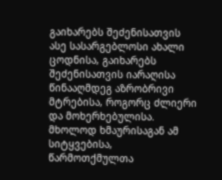გაიხარებს შეძენისათვის ასე სასარგებლოსი ახალი ცოდნისა, გაიხარებს შეძენისათვის იარაღისა წინააღმდეგ აზრობრივი მტრებისა, როგორც ძლიერი და მოხერხებულისა. მხოლოდ ხმაურისაგან ამ სიტყვებისა, წარმოთქმულთა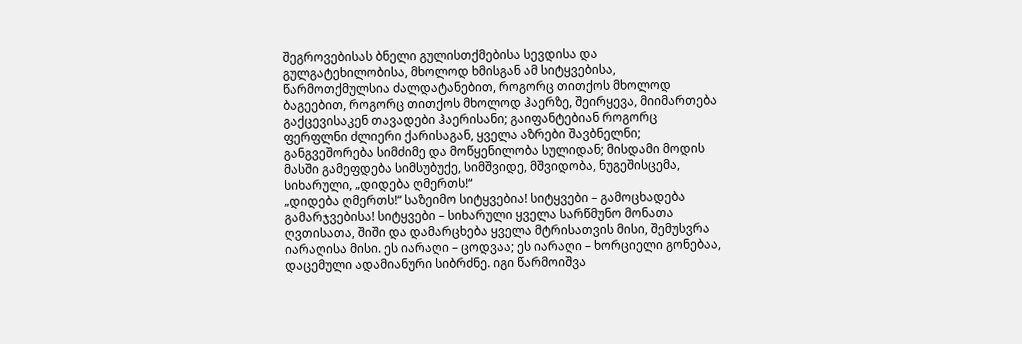შეგროვებისას ბნელი გულისთქმებისა სევდისა და გულგატეხილობისა, მხოლოდ ხმისგან ამ სიტყვებისა, წარმოთქმულსია ძალდატანებით, როგორც თითქოს მხოლოდ ბაგეებით, როგორც თითქოს მხოლოდ ჰაერზე, შეირყევა, მიიმართება გაქცევისაკენ თავადები ჰაერისანი; გაიფანტებიან როგორც ფერფლნი ძლიერი ქარისაგან, ყველა აზრები შავბნელნი; განგვეშორება სიმძიმე და მოწყენილობა სულიდან; მისდამი მოდის მასში გამეფდება სიმსუბუქე, სიმშვიდე, მშვიდობა, ნუგეშისცემა, სიხარული, „დიდება ღმერთს!“
„დიდება ღმერთს!“ საზეიმო სიტყვებია! სიტყვები – გამოცხადება გამარჯვებისა! სიტყვები – სიხარული ყველა სარწმუნო მონათა ღვთისათა, შიში და დამარცხება ყველა მტრისათვის მისი, შემუსვრა იარაღისა მისი. ეს იარაღი – ცოდვაა; ეს იარაღი – ხორციელი გონებაა, დაცემული ადამიანური სიბრძნე. იგი წარმოიშვა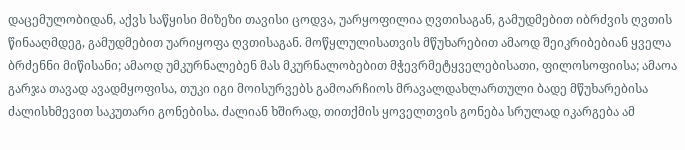დაცემულობიდან, აქვს საწყისი მიზეზი თავისი ცოდვა, უარყოფილია ღვთისაგან, გამუდმებით იბრძვის ღვთის წინააღმდეგ, გამუდმებით უარიყოფა ღვთისაგან. მოწყლულისათვის მწუხარებით ამაოდ შეიკრიბებიან ყველა ბრძენნი მიწისანი; ამაოდ უმკურნალებენ მას მკურნალობებით მჭევრმეტყველებისათი, ფილოსოფიისა; ამაოა გარჯა თავად ავადმყოფისა, თუკი იგი მოისურვებს გამოარჩიოს მრავალდახლართული ბადე მწუხარებისა ძალისხმევით საკუთარი გონებისა. ძალიან ხშირად, თითქმის ყოველთვის გონება სრულად იკარგება ამ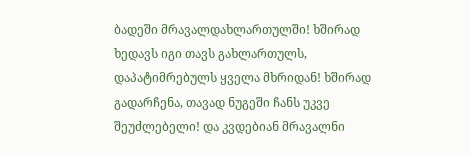ბადეში მრავალდახლართულში! ხშირად ხედავს იგი თავს გახლართულს, დაპატიმრებულს ყველა მხრიდან! ხშირად გადარჩენა, თავად ნუგეში ჩანს უკვე შეუძლებელი! და კვდებიან მრავალნი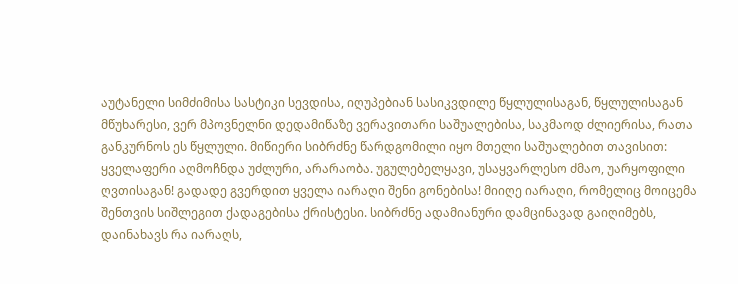აუტანელი სიმძიმისა სასტიკი სევდისა, იღუპებიან სასიკვდილე წყლულისაგან, წყლულისაგან მწუხარესი, ვერ მპოვნელნი დედამიწაზე ვერავითარი საშუალებისა, საკმაოდ ძლიერისა, რათა განკურნოს ეს წყლული. მიწიერი სიბრძნე წარდგომილი იყო მთელი საშუალებით თავისით: ყველაფერი აღმოჩნდა უძლური, არარაობა. უგულებელყავი, უსაყვარლესო ძმაო, უარყოფილი ღვთისაგან! გადადე გვერდით ყველა იარაღი შენი გონებისა! მიიღე იარაღი, რომელიც მოიცემა შენთვის სიშლეგით ქადაგებისა ქრისტესი. სიბრძნე ადამიანური დამცინავად გაიღიმებს, დაინახავს რა იარაღს,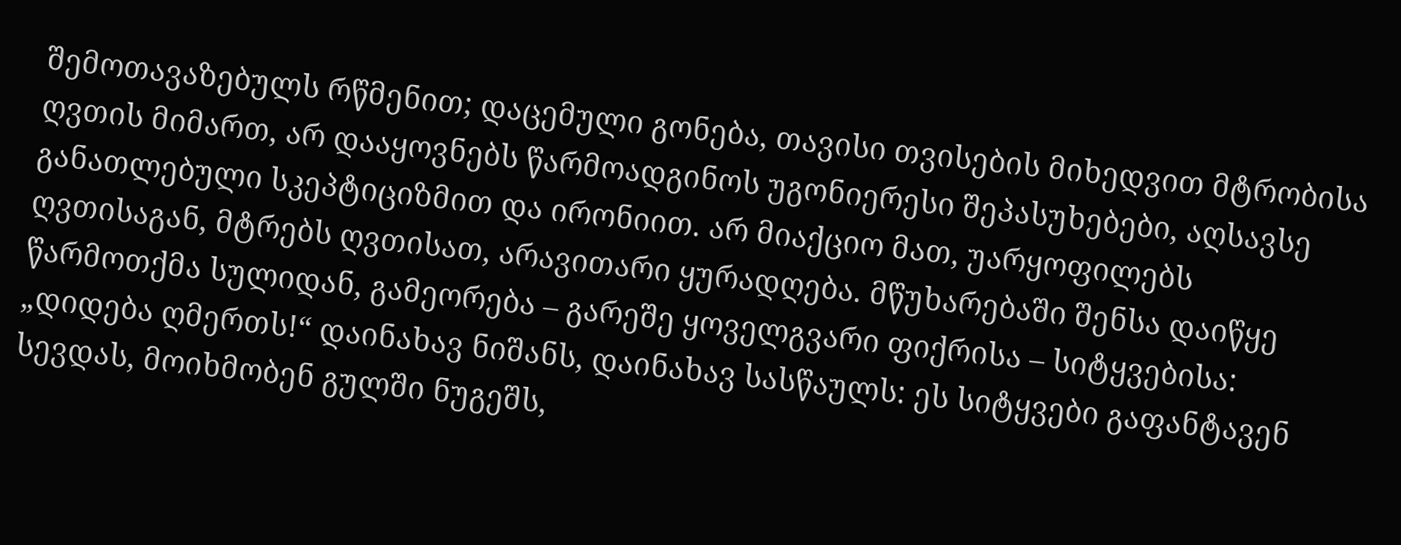შემოთავაზებულს რწმენით; დაცემული გონება, თავისი თვისების მიხედვით მტრობისა ღვთის მიმართ, არ დააყოვნებს წარმოადგინოს უგონიერესი შეპასუხებები, აღსავსე განათლებული სკეპტიციზმით და ირონიით. არ მიაქციო მათ, უარყოფილებს ღვთისაგან, მტრებს ღვთისათ, არავითარი ყურადღება. მწუხარებაში შენსა დაიწყე წარმოთქმა სულიდან, გამეორება – გარეშე ყოველგვარი ფიქრისა – სიტყვებისა: „დიდება ღმერთს!“ დაინახავ ნიშანს, დაინახავ სასწაულს: ეს სიტყვები გაფანტავენ სევდას, მოიხმობენ გულში ნუგეშს,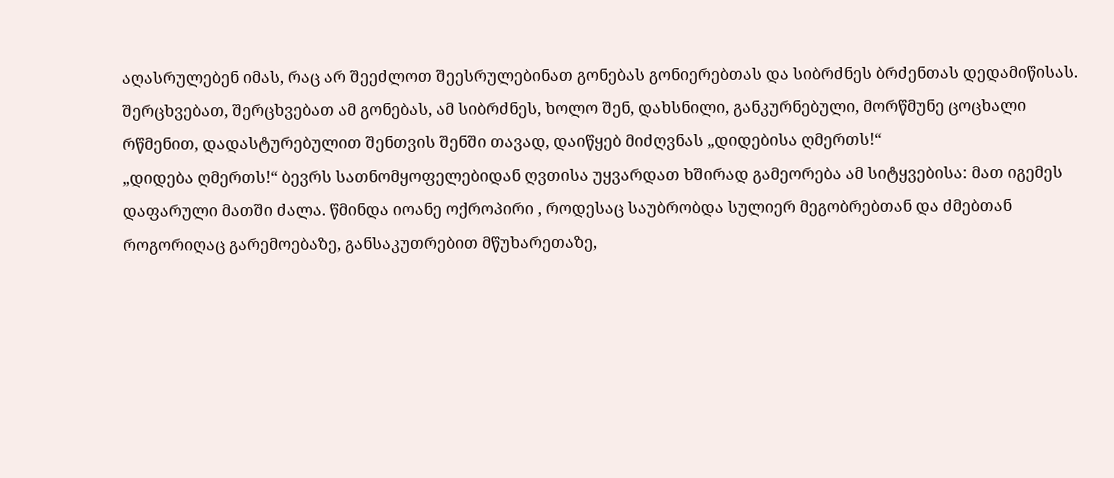აღასრულებენ იმას, რაც არ შეეძლოთ შეესრულებინათ გონებას გონიერებთას და სიბრძნეს ბრძენთას დედამიწისას. შერცხვებათ, შერცხვებათ ამ გონებას, ამ სიბრძნეს, ხოლო შენ, დახსნილი, განკურნებული, მორწმუნე ცოცხალი რწმენით, დადასტურებულით შენთვის შენში თავად, დაიწყებ მიძღვნას „დიდებისა ღმერთს!“
„დიდება ღმერთს!“ ბევრს სათნომყოფელებიდან ღვთისა უყვარდათ ხშირად გამეორება ამ სიტყვებისა: მათ იგემეს დაფარული მათში ძალა. წმინდა იოანე ოქროპირი , როდესაც საუბრობდა სულიერ მეგობრებთან და ძმებთან როგორიღაც გარემოებაზე, განსაკუთრებით მწუხარეთაზე,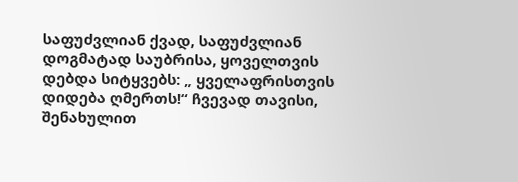საფუძვლიან ქვად, საფუძვლიან დოგმატად საუბრისა, ყოველთვის დებდა სიტყვებს: „ ყველაფრისთვის დიდება ღმერთს!“ ჩვევად თავისი, შენახულით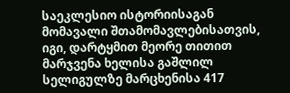საეკლესიო ისტორიისაგან მომავალი შთამომავლებისათვის, იგი, დარტყმით მეორე თითით მარჯვენა ხელისა გაშლილ სელიგულზე მარცხენისა 417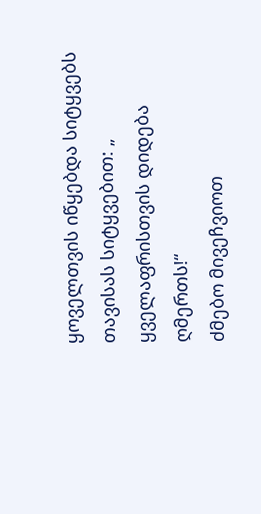ყოველთვის იწყებდა სიტყვებს თავისას სიტყვებით: „ ყველაფრისთვის დიდება ღმერთს!“
ძმებო მივეჩვიოთ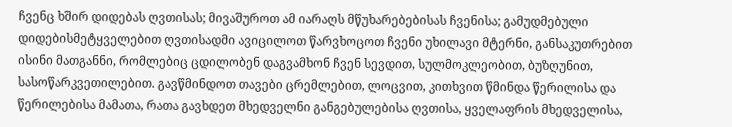ჩვენც ხშირ დიდებას ღვთისას; მივაშუროთ ამ იარაღს მწუხარებებისას ჩვენისა; გამუდმებული დიდებისმეტყველებით ღვთისადმი ავიცილოთ წარვხოცოთ ჩვენი უხილავი მტერნი, განსაკუთრებით ისინი მათგანნი, რომლებიც ცდილობენ დაგვამხონ ჩვენ სევდით, სულმოკლეობით, ბუზღუნით, სასოწარკვეთილებით. გავწმინდოთ თავები ცრემლებით, ლოცვით, კითხვით წმინდა წერილისა და წერილებისა მამათა, რათა გავხდეთ მხედველნი განგებულებისა ღვთისა, ყველაფრის მხედველისა,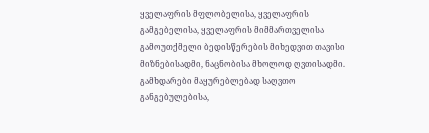ყველაფრის მფლობელისა, ყველაფრის გამგებელისა, ყველაფრის მიმმართველისა გამოუთქმელი ბედისწერების მიხედვით თავისი მიზნებისადმი, ნაცნობისა მხოლოდ ღვთისადმი. გამხდარები მაყურებლებად საღვთო განგებულებისა,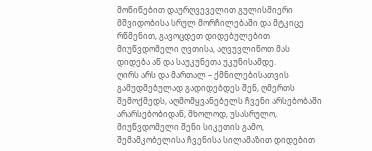მოწიწებით დაურღვეველით გულისმიერი მშვიდობისა სრულ მორჩილებაში და მტკიცე რწმენით, გავოცდეთ დიდებულებით მიუწვდომელი ღვთისა, აღვუვლინოთ მას დიდება აწ და საუკუნეთა უკუნისამდე.
ღირს არს და მართალ – ქმნილებისათვის გამუდმებულად გადიდებდეს შენ, ღმერთს შემოქმედს, აღმომყვანებელს ჩვენი არსებობაში არარსებობიდან, მხოლოდ, უსასრულო, მიუწვდომელი შენი სიკეთის გამო, შემამკობელისა ჩვენისა სილამაზით დიდებით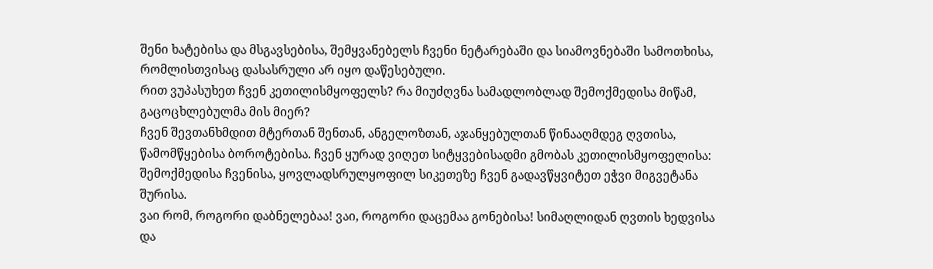შენი ხატებისა და მსგავსებისა, შემყვანებელს ჩვენი ნეტარებაში და სიამოვნებაში სამოთხისა, რომლისთვისაც დასასრული არ იყო დაწესებული.
რით ვუპასუხეთ ჩვენ კეთილისმყოფელს? რა მიუძღვნა სამადლობლად შემოქმედისა მიწამ, გაცოცხლებულმა მის მიერ?
ჩვენ შევთანხმდით მტერთან შენთან, ანგელოზთან, აჯანყებულთან წინააღმდეგ ღვთისა, წამომწყებისა ბოროტებისა. ჩვენ ყურად ვიღეთ სიტყვებისადმი გმობას კეთილისმყოფელისა: შემოქმედისა ჩვენისა, ყოვლადსრულყოფილ სიკეთეზე ჩვენ გადავწყვიტეთ ეჭვი მიგვეტანა შურისა.
ვაი რომ, როგორი დაბნელებაა! ვაი, როგორი დაცემაა გონებისა! სიმაღლიდან ღვთის ხედვისა და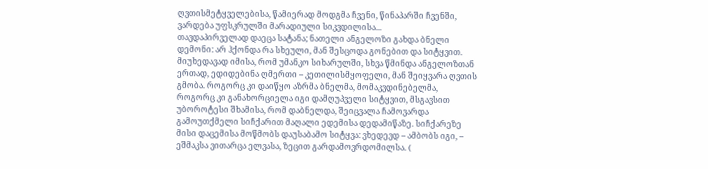ღვთისმეტყველებისა, წამიერად მოდგმა ჩვენი, წინაპარში ჩვენში, ვარდება უფსკრულში მარადიული სიკვდილისა...
თავდაპირველად დაეცა სატანა; ნათელი ანგელოზი გახდა ბნელი დემონი: არ ჰქონდა რა სხეული, მან შესცოდა გონებით და სიტყვით. მიუხედავად იმისა, რომ უმანკო სიხარულში, სხვა წმინდა ანგელოზთან ერთად, ედიდებინა ღმერთი – კეთილისმყოფელი, მან შეიყვარა ღვთის გმობა. როგორც კი დაიწყო აზრმა ბნელმა, მომაკვდინებელმა, როგორც კი განახორციელა იგი დამღუპველი სიტყვით, მსგავსით უბოროტესი შხამისა, რომ დაბნელდა, შეიცვალა ჩამოვარდა გამოუთქმელი სიჩქარით მაღალი ედემისა დედამიწაზე. სიჩქარეზე მისი დაცემისა მოწმობს დაუსაბამო სიტყვა: ვხედევდ – ამბობს იგი, – ეშმაკსა ვითარცა ელვასა, ზეცით გარდამოვრდომილსა. (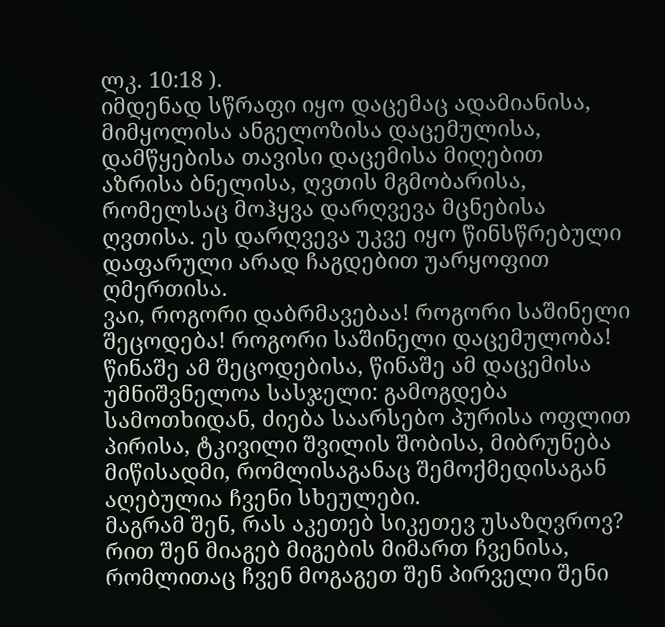ლკ. 10:18 ).
იმდენად სწრაფი იყო დაცემაც ადამიანისა, მიმყოლისა ანგელოზისა დაცემულისა, დამწყებისა თავისი დაცემისა მიღებით აზრისა ბნელისა, ღვთის მგმობარისა, რომელსაც მოჰყვა დარღვევა მცნებისა ღვთისა. ეს დარღვევა უკვე იყო წინსწრებული დაფარული არად ჩაგდებით უარყოფით ღმერთისა.
ვაი, როგორი დაბრმავებაა! როგორი საშინელი შეცოდება! როგორი საშინელი დაცემულობა! წინაშე ამ შეცოდებისა, წინაშე ამ დაცემისა უმნიშვნელოა სასჯელი: გამოგდება სამოთხიდან, ძიება საარსებო პურისა ოფლით პირისა, ტკივილი შვილის შობისა, მიბრუნება მიწისადმი, რომლისაგანაც შემოქმედისაგან აღებულია ჩვენი სხეულები.
მაგრამ შენ, რას აკეთებ სიკეთევ უსაზღვროვ? რით შენ მიაგებ მიგების მიმართ ჩვენისა, რომლითაც ჩვენ მოგაგეთ შენ პირველი შენი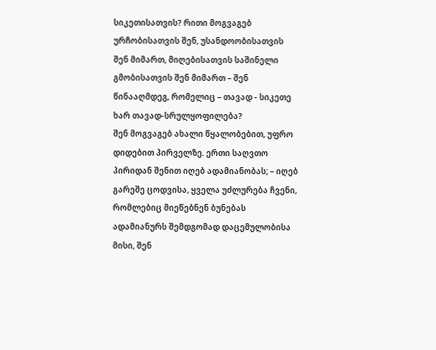სიკეთისათვის? რითი მოგვაგებ ურჩობისათვის შენ, უსანდოობისათვის შენ მიმართ, მიღებისათვის საშინელი გმობისათვის შენ მიმართ – შენ წინააღმდეგ, რომელიც – თავად - სიკეთე ხარ თავად-სრულყოფილება?
შენ მოგვაგებ ახალი წყალობებით, უფრო დიდებით პირველზე. ერთი საღვთო პირიდან შენით იღებ ადამიანობას; – იღებ გარეშე ცოდვისა, ყველა უძლურება ჩვენი, რომლებიც მიეწებნენ ბუნებას ადამიანურს შემდგომად დაცემულობისა მისი, შენ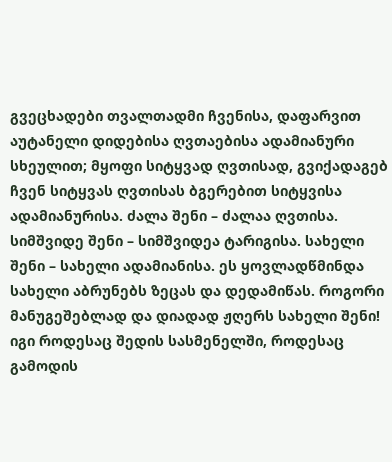გვეცხადები თვალთადმი ჩვენისა, დაფარვით აუტანელი დიდებისა ღვთაებისა ადამიანური სხეულით; მყოფი სიტყვად ღვთისად, გვიქადაგებ ჩვენ სიტყვას ღვთისას ბგერებით სიტყვისა ადამიანურისა. ძალა შენი – ძალაა ღვთისა. სიმშვიდე შენი – სიმშვიდეა ტარიგისა. სახელი შენი – სახელი ადამიანისა. ეს ყოვლადწმინდა სახელი აბრუნებს ზეცას და დედამიწას. როგორი მანუგეშებლად და დიადად ჟღერს სახელი შენი! იგი როდესაც შედის სასმენელში, როდესაც გამოდის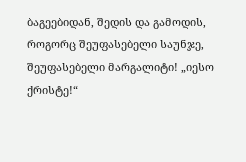ბაგეებიდან, შედის და გამოდის, როგორც შეუფასებელი საუნჯე, შეუფასებელი მარგალიტი! „იესო ქრისტე!“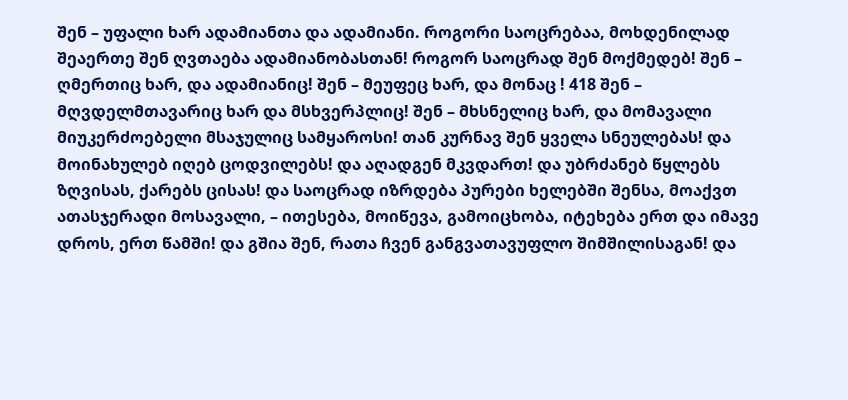შენ – უფალი ხარ ადამიანთა და ადამიანი. როგორი საოცრებაა, მოხდენილად შეაერთე შენ ღვთაება ადამიანობასთან! როგორ საოცრად შენ მოქმედებ! შენ – ღმერთიც ხარ, და ადამიანიც! შენ – მეუფეც ხარ, და მონაც ! 418 შენ – მღვდელმთავარიც ხარ და მსხვერპლიც! შენ – მხსნელიც ხარ, და მომავალი მიუკერძოებელი მსაჯულიც სამყაროსი! თან კურნავ შენ ყველა სნეულებას! და მოინახულებ იღებ ცოდვილებს! და აღადგენ მკვდართ! და უბრძანებ წყლებს ზღვისას, ქარებს ცისას! და საოცრად იზრდება პურები ხელებში შენსა, მოაქვთ ათასჯერადი მოსავალი, – ითესება, მოიწევა, გამოიცხობა, იტეხება ერთ და იმავე დროს, ერთ წამში! და გშია შენ, რათა ჩვენ განგვათავუფლო შიმშილისაგან! და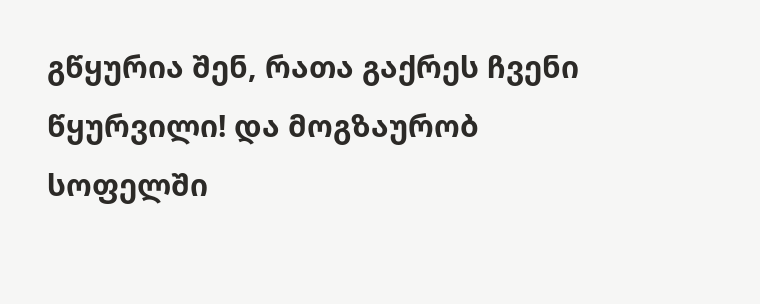გწყურია შენ, რათა გაქრეს ჩვენი წყურვილი! და მოგზაურობ სოფელში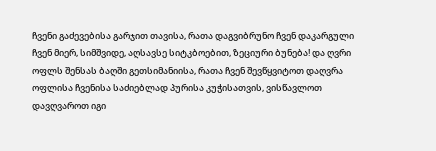ჩვენი გაძევებისა გარჯით თავისა, რათა დაგვიბრუნო ჩვენ დაკარგული ჩვენ მიერ, სიმშვიდე, აღსავსე სიტკბოებით, ზეციური ბუნება! და ღვრი ოფლს შენსას ბაღში გეთსიმანიისა, რათა ჩვენ შევწყვიტოთ დაღვრა ოფლისა ჩვენისა საძიებლად პურისა კუჭისათვის, ვისწავლოთ დავღვაროთ იგი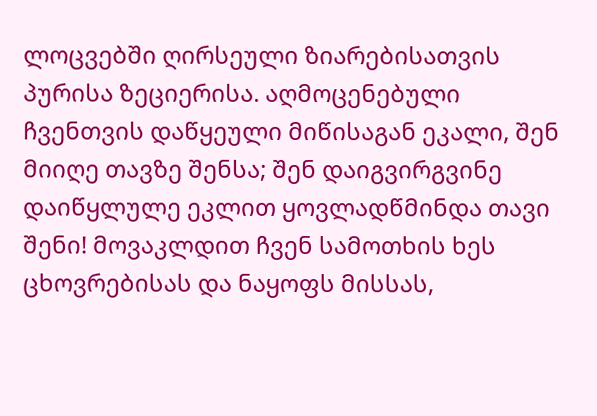ლოცვებში ღირსეული ზიარებისათვის პურისა ზეციერისა. აღმოცენებული ჩვენთვის დაწყეული მიწისაგან ეკალი, შენ მიიღე თავზე შენსა; შენ დაიგვირგვინე დაიწყლულე ეკლით ყოვლადწმინდა თავი შენი! მოვაკლდით ჩვენ სამოთხის ხეს ცხოვრებისას და ნაყოფს მისსას,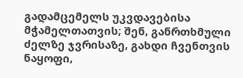გადამცემელს უკვდავებისა მჭამელთათვის; შენ, განრთხმული ძელზე ჯვრისაზე, გახდი ჩვენთვის ნაყოფი,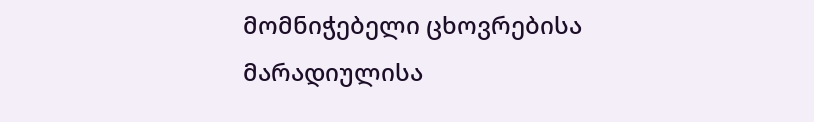მომნიჭებელი ცხოვრებისა მარადიულისა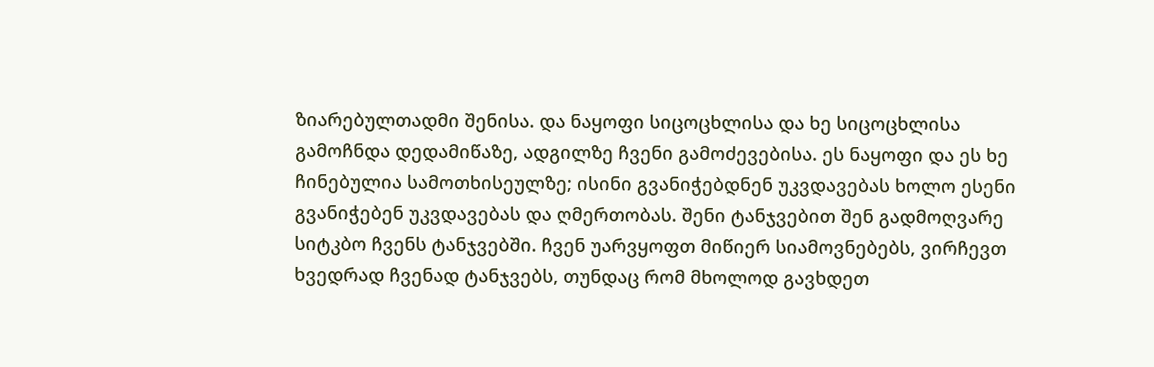ზიარებულთადმი შენისა. და ნაყოფი სიცოცხლისა და ხე სიცოცხლისა გამოჩნდა დედამიწაზე, ადგილზე ჩვენი გამოძევებისა. ეს ნაყოფი და ეს ხე ჩინებულია სამოთხისეულზე; ისინი გვანიჭებდნენ უკვდავებას ხოლო ესენი გვანიჭებენ უკვდავებას და ღმერთობას. შენი ტანჯვებით შენ გადმოღვარე სიტკბო ჩვენს ტანჯვებში. ჩვენ უარვყოფთ მიწიერ სიამოვნებებს, ვირჩევთ ხვედრად ჩვენად ტანჯვებს, თუნდაც რომ მხოლოდ გავხდეთ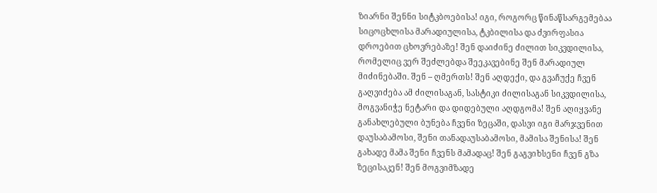ზიარნი შენნი სიტკბოებისა! იგი, როგორც წინაწსარგემებაა სიცოცხლისა მარადიულისა, ტკბილისა და ძვირფასია დროებით ცხოვრებაზე! შენ დაიძინე ძილით სიკვდილისა, რომელიც ვერ შეძლებდა შეეკავებინე შენ მარადიულ მიძინებაში. შენ – ღმერთს! შენ აღდექი, და გვაჩუქე ჩვენ გაღვიძება ამ ძილისაგან, სასტიკი ძილისაგან სიკვდილისა, მოგვანიჭე ნეტარი და დიდებული აღდგომა! შენ აღიყვანე განახლებული ბუნება ჩვენი ზეცაში, დასვი იგი მარჯვენით დაუსაბამოსი, შენი თანადაუსაბამოსი, მამისა შენისა! შენ გახადე მამა შენი ჩვენს მამადაც! შენ გაგვიხსენი ჩვენ გზა ზეცისაკენ! შენ მოგვიმზადე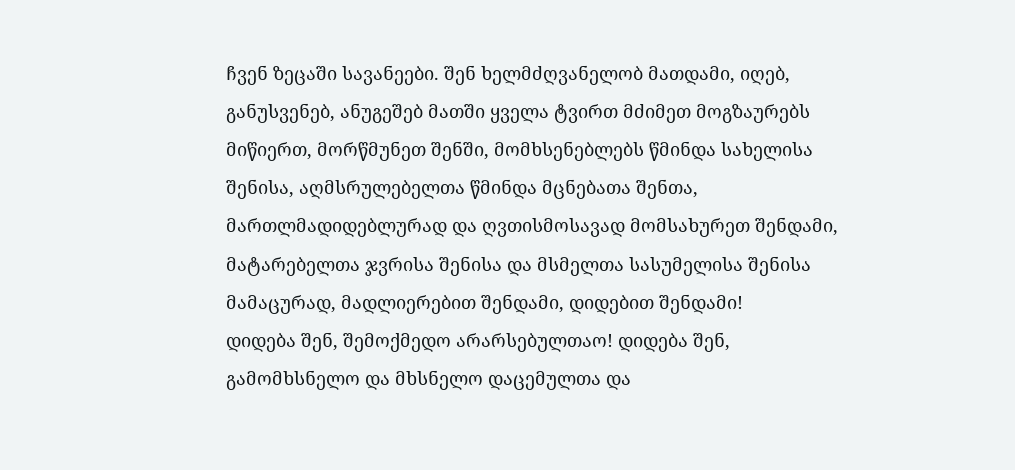ჩვენ ზეცაში სავანეები. შენ ხელმძღვანელობ მათდამი, იღებ, განუსვენებ, ანუგეშებ მათში ყველა ტვირთ მძიმეთ მოგზაურებს მიწიერთ, მორწმუნეთ შენში, მომხსენებლებს წმინდა სახელისა შენისა, აღმსრულებელთა წმინდა მცნებათა შენთა, მართლმადიდებლურად და ღვთისმოსავად მომსახურეთ შენდამი, მატარებელთა ჯვრისა შენისა და მსმელთა სასუმელისა შენისა მამაცურად, მადლიერებით შენდამი, დიდებით შენდამი!
დიდება შენ, შემოქმედო არარსებულთაო! დიდება შენ, გამომხსნელო და მხსნელო დაცემულთა და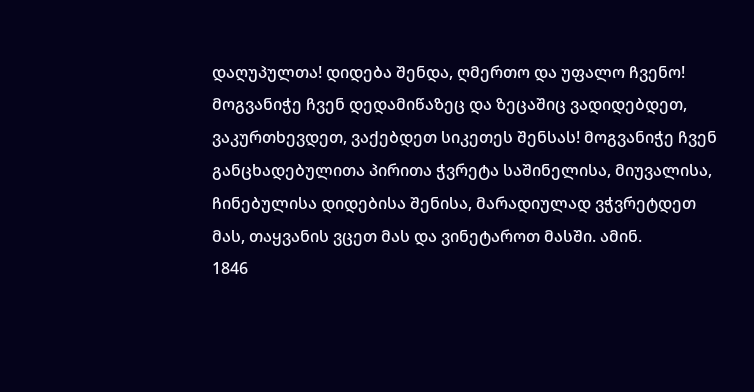დაღუპულთა! დიდება შენდა, ღმერთო და უფალო ჩვენო! მოგვანიჭე ჩვენ დედამიწაზეც და ზეცაშიც ვადიდებდეთ, ვაკურთხევდეთ, ვაქებდეთ სიკეთეს შენსას! მოგვანიჭე ჩვენ განცხადებულითა პირითა ჭვრეტა საშინელისა, მიუვალისა, ჩინებულისა დიდებისა შენისა, მარადიულად ვჭვრეტდეთ მას, თაყვანის ვცეთ მას და ვინეტაროთ მასში. ამინ.
1846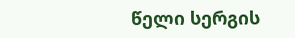წელი სერგის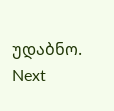უდაბნო.
Next